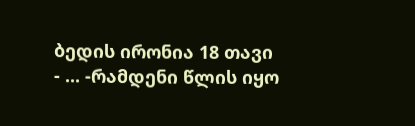ბედის ირონია 18 თავი
- ... -რამდენი წლის იყო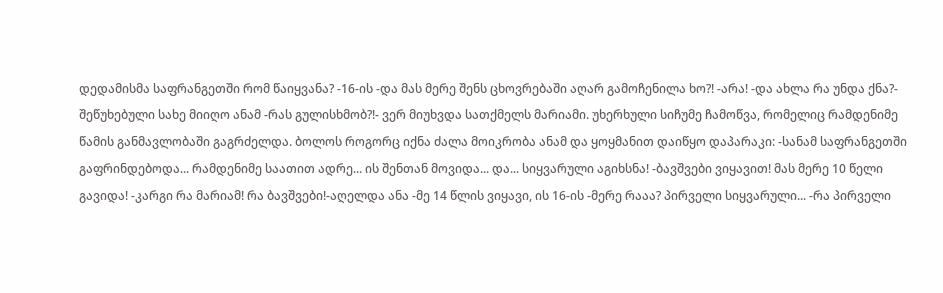დედამისმა საფრანგეთში რომ წაიყვანა? -16-ის -და მას მერე შენს ცხოვრებაში აღარ გამოჩენილა ხო?! -არა! -და ახლა რა უნდა ქნა?- შეწუხებული სახე მიიღო ანამ -რას გულისხმობ?!- ვერ მიუხვდა სათქმელს მარიამი. უხერხული სიჩუმე ჩამოწვა, რომელიც რამდენიმე წამის განმავლობაში გაგრძელდა. ბოლოს როგორც იქნა ძალა მოიკრობა ანამ და ყოყმანით დაიწყო დაპარაკი: -სანამ საფრანგეთში გაფრინდებოდა... რამდენიმე საათით ადრე... ის შენთან მოვიდა... და... სიყვარული აგიხსნა! -ბავშვები ვიყავით! მას მერე 10 წელი გავიდა! -კარგი რა მარიამ! რა ბავშვები!-აღელდა ანა -მე 14 წლის ვიყავი, ის 16-ის -მერე რააა? პირველი სიყვარული... -რა პირველი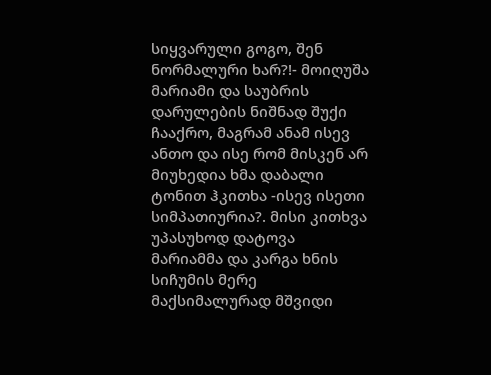სიყვარული გოგო, შენ ნორმალური ხარ?!- მოიღუშა მარიამი და საუბრის დარულების ნიშნად შუქი ჩააქრო, მაგრამ ანამ ისევ ანთო და ისე რომ მისკენ არ მიუხედია ხმა დაბალი ტონით ჰკითხა -ისევ ისეთი სიმპათიურია?. მისი კითხვა უპასუხოდ დატოვა მარიამმა და კარგა ხნის სიჩუმის მერე მაქსიმალურად მშვიდი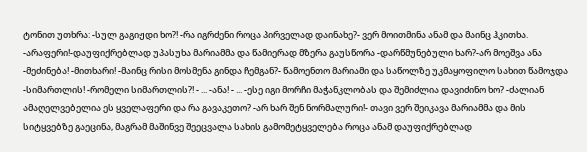ტონით უთხრა: -სულ გაგიჟდი ხო?! -რა იგრძენი როცა პირველად დაინახე?- ვერ მოითმინა ანამ და მაინც ჰკითხა. -არაფერი!-დაუფიქრებლად უპასუხა მარიამმა და წამიერად მზერა გაუსწორა -დარწმუნებული ხარ?-არ მოეშვა ანა -მეძინება! -მითხარი! -მაინც რისი მოსმენა გინდა ჩემგან?- წამოენთო მარიამი და საწოლზე უკმაყოფილო სახით წამოჯდა -სიმართლის! -რომელი სიმართლის?! - ... -ანა! - ... -ესე იგი მორჩი მაჭანკლობას და შემიძლია დავიძინო ხო? -ძალიან ამაღელვებელია ეს ყველაფერი და რა გავაკეთო? -არ ხარ შენ ნორმალური!- თავი ვერ შეიკავა მარიამმა და მის სიტყვებზე გაეცინა, მაგრამ მაშინვე შეეცვალა სახის გამომეტყველება როცა ანამ დაუფიქრებლად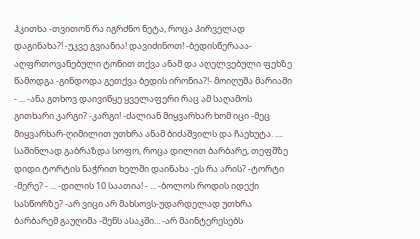ჰკითხა -თვითონ რა იგრძნო ნეტა, როცა პირველად დაგინახა?! -უკვე გვიანია! დავიძინოთ! -ბედისწერააა- აღფრთოვანებული ტონით თქვა ანამ და აღელვებული ფეხზე წამოდგა -გინდოდა გეთქვა ბედის ირონია?!- მოიღუშა მარიამი - ... -ანა გთხოვ დაივიწყე ყველაფერი რაც ამ საღამოს გითხარი კარგი? -კარგი! -ძალიან მიყვარხარ ხომ იცი -მეც მიყვარხარ-ღიმილით უთხრა ანამ ბიძაშვილს და ჩაეხუტა. .... საშინლად გაბრაზდა სოფო, როცა დილით ბარბარე, თეფშზე დიდი ტორტის ნაჭრით ხელში დაინახა -ეს რა არის? -ტორტი -მერე? - ... -დილის 10 საათია! - ... -ბოლოს როდის იდექი სასწორზე? -არ ვიცი არ მახსოვს-უდარდელად უთხრა ბარბარემ გაუღიმა -შენს ასაკში... -არ მაინტერესებს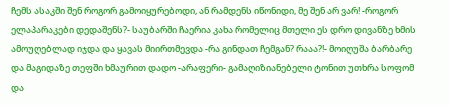ჩემს ასაკში შენ როგორ გამოიყურებოდი, ან რამდენს იწონიდი, მე შენ არ ვარ! -როგორ ელაპარაკები დედაშენს?- საუბარში ჩაერია კახა რომელიც მთელი ეს დრო დივანზე ხმის ამოუღებლად იჯდა და ყავას მიირთმევდა -რა გინდათ ჩემგან? რააა?!- მოიღუშა ბარბარე და მაგიდაზე თეფში ხმაურით დადო -არაფერი- გამაღიზიანებელი ტონით უთხრა სოფომ და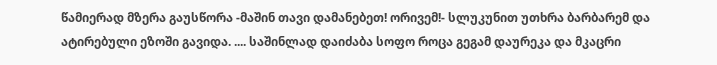წამიერად მზერა გაუსწორა -მაშინ თავი დამანებეთ! ორივემ!- სლუკუნით უთხრა ბარბარემ და ატირებული ეზოში გავიდა. .... საშინლად დაიძაბა სოფო როცა გეგამ დაურეკა და მკაცრი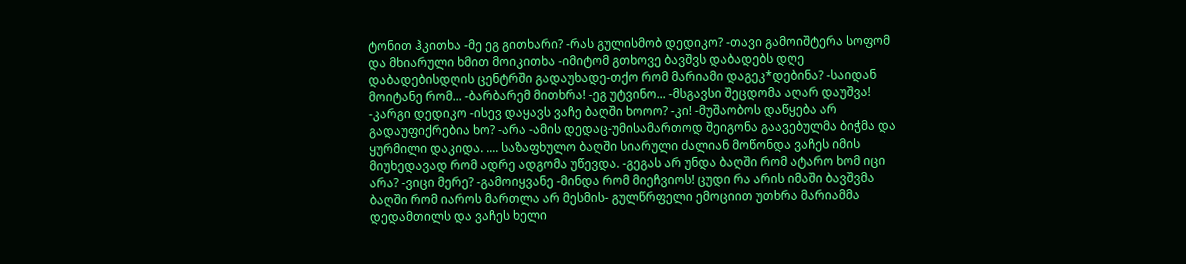ტონით ჰკითხა -მე ეგ გითხარი? -რას გულისმობ დედიკო? -თავი გამოიშტერა სოფომ და მხიარული ხმით მოიკითხა -იმიტომ გთხოვე ბავშვს დაბადებს დღე დაბადებისდღის ცენტრში გადაუხადე-თქო რომ მარიამი დაგეკ*დებინა? -საიდან მოიტანე რომ... -ბარბარემ მითხრა! -ეგ უტვინო... -მსგავსი შეცდომა აღარ დაუშვა! -კარგი დედიკო -ისევ დაყავს ვაჩე ბაღში ხოოო? -კი! -მუშაობოს დაწყება არ გადაუფიქრებია ხო? -არა -ამის დედაც-უმისამართოდ შეიგონა გაავებულმა ბიჭმა და ყურმილი დაკიდა. .... საზაფხულო ბაღში სიარული ძალიან მოწონდა ვაჩეს იმის მიუხედავად რომ ადრე ადგომა უწევდა. -გეგას არ უნდა ბაღში რომ ატარო ხომ იცი არა? -ვიცი მერე? -გამოიყვანე -მინდა რომ მიეჩვიოს! ცუდი რა არის იმაში ბავშვმა ბაღში რომ იაროს მართლა არ მესმის- გულწრფელი ემოციით უთხრა მარიამმა დედამთილს და ვაჩეს ხელი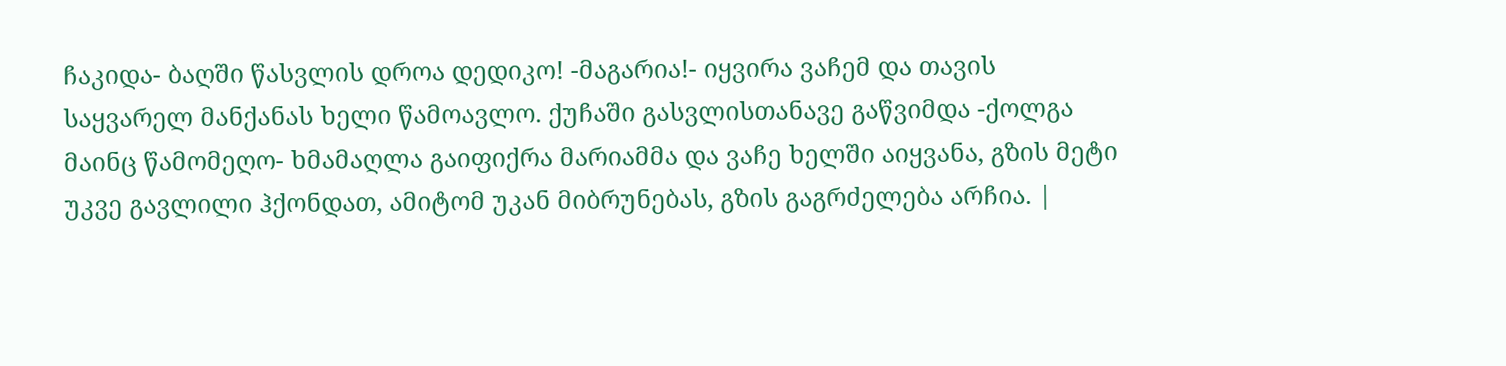ჩაკიდა- ბაღში წასვლის დროა დედიკო! -მაგარია!- იყვირა ვაჩემ და თავის საყვარელ მანქანას ხელი წამოავლო. ქუჩაში გასვლისთანავე გაწვიმდა -ქოლგა მაინც წამომეღო- ხმამაღლა გაიფიქრა მარიამმა და ვაჩე ხელში აიყვანა, გზის მეტი უკვე გავლილი ჰქონდათ, ამიტომ უკან მიბრუნებას, გზის გაგრძელება არჩია. |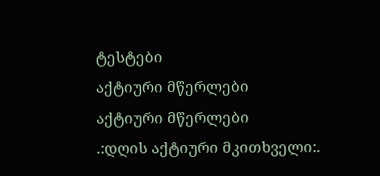ტესტები
აქტიური მწერლები
აქტიური მწერლები
.:დღის აქტიური მკითხველი:.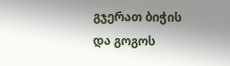გჯერათ ბიჭის და გოგოს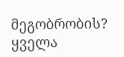მეგობრობის?
ყველა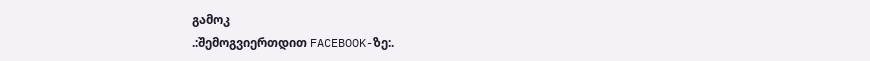გამოკ
.:შემოგვიერთდით FACEBOOK-ზე:.